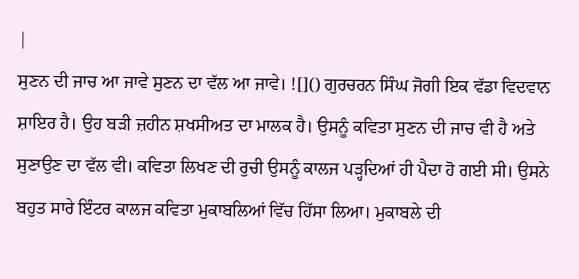|
ਸੁਣਨ ਦੀ ਜਾਚ ਆ ਜਾਵੇ ਸੁਣਨ ਦਾ ਵੱਲ ਆ ਜਾਵੇ। ![]() ਗੁਰਚਰਨ ਸਿੰਘ ਜੋਗੀ ਇਕ ਵੱਡਾ ਵਿਦਵਾਨ ਸ਼ਾਇਰ ਹੈ। ਉਹ ਬੜੀ ਜ਼ਹੀਨ ਸ਼ਖਸੀਅਤ ਦਾ ਮਾਲਕ ਹੈ। ਉਸਨੂੰ ਕਵਿਤਾ ਸੁਣਨ ਦੀ ਜਾਚ ਵੀ ਹੈ ਅਤੇ ਸੁਣਾਉਣ ਦਾ ਵੱਲ ਵੀ। ਕਵਿਤਾ ਲਿਖਣ ਦੀ ਰੁਚੀ ਉਸਨੂੰ ਕਾਲਜ ਪੜ੍ਹਦਿਆਂ ਹੀ ਪੈਦਾ ਹੋ ਗਈ ਸੀ। ਉਸਨੇ ਬਹੁਤ ਸਾਰੇ ਇੰਟਰ ਕਾਲਜ ਕਵਿਤਾ ਮੁਕਾਬਲਿਆਂ ਵਿੱਚ ਹਿੱਸਾ ਲਿਆ। ਮੁਕਾਬਲੇ ਦੀ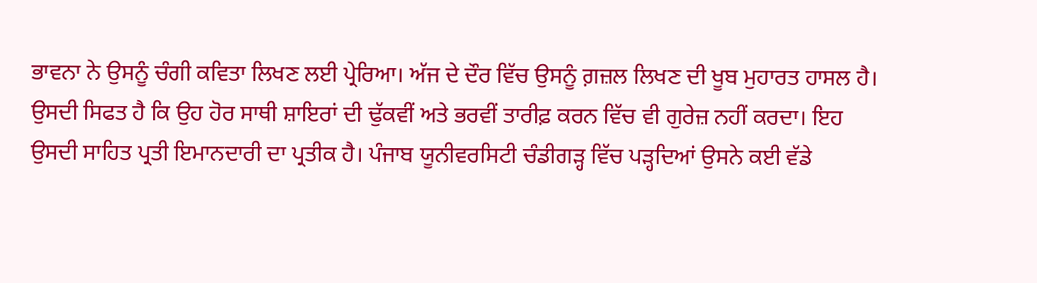ਭਾਵਨਾ ਨੇ ਉਸਨੂੰ ਚੰਗੀ ਕਵਿਤਾ ਲਿਖਣ ਲਈ ਪ੍ਰੇਰਿਆ। ਅੱਜ ਦੇ ਦੌਰ ਵਿੱਚ ਉਸਨੂੰ ਗ਼ਜ਼ਲ ਲਿਖਣ ਦੀ ਖੂਬ ਮੁਹਾਰਤ ਹਾਸਲ ਹੈ। ਉਸਦੀ ਸਿਫਤ ਹੈ ਕਿ ਉਹ ਹੋਰ ਸਾਥੀ ਸ਼ਾਇਰਾਂ ਦੀ ਢੁੱਕਵੀਂ ਅਤੇ ਭਰਵੀਂ ਤਾਰੀਫ਼ ਕਰਨ ਵਿੱਚ ਵੀ ਗੁਰੇਜ਼ ਨਹੀਂ ਕਰਦਾ। ਇਹ ਉਸਦੀ ਸਾਹਿਤ ਪ੍ਰਤੀ ਇਮਾਨਦਾਰੀ ਦਾ ਪ੍ਰਤੀਕ ਹੈ। ਪੰਜਾਬ ਯੂਨੀਵਰਸਿਟੀ ਚੰਡੀਗੜ੍ਹ ਵਿੱਚ ਪੜ੍ਹਦਿਆਂ ਉਸਨੇ ਕਈ ਵੱਡੇ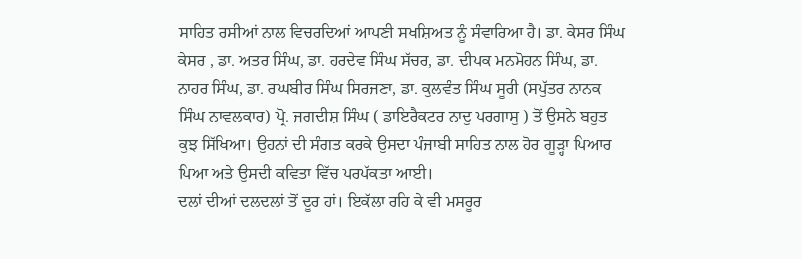ਸਾਹਿਤ ਰਸੀਆਂ ਨਾਲ ਵਿਚਰਦਿਆਂ ਆਪਣੀ ਸਖਸ਼ਿਅਤ ਨੂੰ ਸੰਵਾਰਿਆ ਹੈ। ਡਾ. ਕੇਸਰ ਸਿੰਘ ਕੇਸਰ , ਡਾ. ਅਤਰ ਸਿੰਘ, ਡਾ. ਹਰਦੇਵ ਸਿੰਘ ਸੱਚਰ, ਡਾ. ਦੀਪਕ ਮਨਮੋਹਨ ਸਿੰਘ, ਡਾ. ਨਾਹਰ ਸਿੰਘ, ਡਾ. ਰਘਬੀਰ ਸਿੰਘ ਸਿਰਜਣਾ, ਡਾ. ਕੁਲਵੰਤ ਸਿੰਘ ਸੂਰੀ (ਸਪੁੱਤਰ ਨਾਨਕ ਸਿੰਘ ਨਾਵਲਕਾਰ) ਪ੍ਰੋ. ਜਗਦੀਸ਼ ਸਿੰਘ ( ਡਾਇਰੈਕਟਰ ਨਾਦੁ ਪਰਗਾਸੁ ) ਤੋਂ ਉਸਨੇ ਬਹੁਤ ਕੁਝ ਸਿੱਖਿਆ। ਉਹਨਾਂ ਦੀ ਸੰਗਤ ਕਰਕੇ ਉਸਦਾ ਪੰਜਾਬੀ ਸਾਹਿਤ ਨਾਲ ਹੋਰ ਗੂੜ੍ਹਾ ਪਿਆਰ ਪਿਆ ਅਤੇ ਉਸਦੀ ਕਵਿਤਾ ਵਿੱਚ ਪਰਪੱਕਤਾ ਆਈ।
ਦਲਾਂ ਦੀਆਂ ਦਲਦਲਾਂ ਤੋਂ ਦੂਰ ਹਾਂ। ਇਕੱਲਾ ਰਹਿ ਕੇ ਵੀ ਮਸਰੂਰ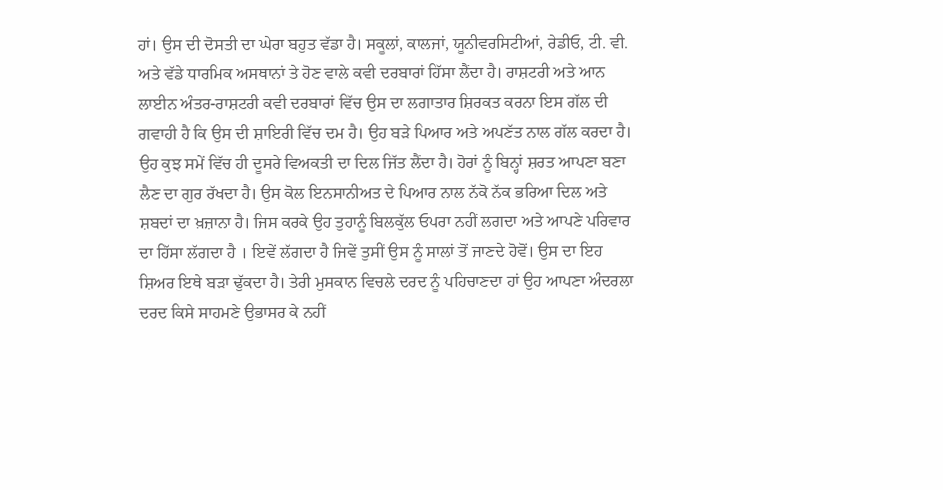ਹਾਂ। ਉਸ ਦੀ ਦੋਸਤੀ ਦਾ ਘੇਰਾ ਬਹੁਤ ਵੱਡਾ ਹੈ। ਸਕੂਲਾਂ, ਕਾਲਜਾਂ, ਯੂਨੀਵਰਸਿਟੀਆਂ, ਰੇਡੀਓ, ਟੀ. ਵੀ. ਅਤੇ ਵੱਡੇ ਧਾਰਮਿਕ ਅਸਥਾਨਾਂ ਤੇ ਹੋਣ ਵਾਲੇ ਕਵੀ ਦਰਬਾਰਾਂ ਹਿੱਸਾ ਲੈਂਦਾ ਹੈ। ਰਾਸ਼ਟਰੀ ਅਤੇ ਆਨ ਲਾਈਨ ਅੰਤਰ-ਰਾਸ਼ਟਰੀ ਕਵੀ ਦਰਬਾਰਾਂ ਵਿੱਚ ਉਸ ਦਾ ਲਗਾਤਾਰ ਸ਼ਿਰਕਤ ਕਰਨਾ ਇਸ ਗੱਲ ਦੀ ਗਵਾਹੀ ਹੈ ਕਿ ਉਸ ਦੀ ਸ਼ਾਇਰੀ ਵਿੱਚ ਦਮ ਹੈ। ਉਹ ਬੜੇ ਪਿਆਰ ਅਤੇ ਅਪਣੱਤ ਨਾਲ ਗੱਲ ਕਰਦਾ ਹੈ। ਉਹ ਕੁਝ ਸਮੇਂ ਵਿੱਚ ਹੀ ਦੂਸਰੇ ਵਿਅਕਤੀ ਦਾ ਦਿਲ ਜਿੱਤ ਲੈਂਦਾ ਹੈ। ਹੋਰਾਂ ਨੂੰ ਬਿਨ੍ਹਾਂ ਸ਼ਰਤ ਆਪਣਾ ਬਣਾ ਲੈਣ ਦਾ ਗੁਰ ਰੱਖਦਾ ਹੈ। ਉਸ ਕੋਲ ਇਨਸਾਨੀਅਤ ਦੇ ਪਿਆਰ ਨਾਲ ਨੱਕੋ ਨੱਕ ਭਰਿਆ ਦਿਲ ਅਤੇ ਸ਼ਬਦਾਂ ਦਾ ਖ਼ਜ਼ਾਨਾ ਹੈ। ਜਿਸ ਕਰਕੇ ਉਹ ਤੁਹਾਨੂੰ ਬਿਲਕੁੱਲ ਓਪਰਾ ਨਹੀਂ ਲਗਦਾ ਅਤੇ ਆਪਣੇ ਪਰਿਵਾਰ ਦਾ ਹਿੱਸਾ ਲੱਗਦਾ ਹੈ । ਇਵੇਂ ਲੱਗਦਾ ਹੈ ਜਿਵੇਂ ਤੁਸੀਂ ਉਸ ਨੂੰ ਸਾਲਾਂ ਤੋਂ ਜਾਣਦੇ ਹੋਵੋਂ। ਉਸ ਦਾ ਇਹ ਸ਼ਿਅਰ ਇਥੇ ਬੜਾ ਢੁੱਕਦਾ ਹੈ। ਤੇਰੀ ਮੁਸਕਾਨ ਵਿਚਲੇ ਦਰਦ ਨੂੰ ਪਹਿਚਾਣਦਾ ਹਾਂ ਉਹ ਆਪਣਾ ਅੰਦਰਲਾ ਦਰਦ ਕਿਸੇ ਸਾਹਮਣੇ ਉਭਾਸਰ ਕੇ ਨਹੀਂ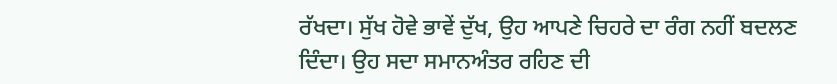ਰੱਖਦਾ। ਸੁੱਖ ਹੋਵੇ ਭਾਵੇਂ ਦੁੱਖ, ਉਹ ਆਪਣੇ ਚਿਹਰੇ ਦਾ ਰੰਗ ਨਹੀਂ ਬਦਲਣ ਦਿੰਦਾ। ਉਹ ਸਦਾ ਸਮਾਨਅੰਤਰ ਰਹਿਣ ਦੀ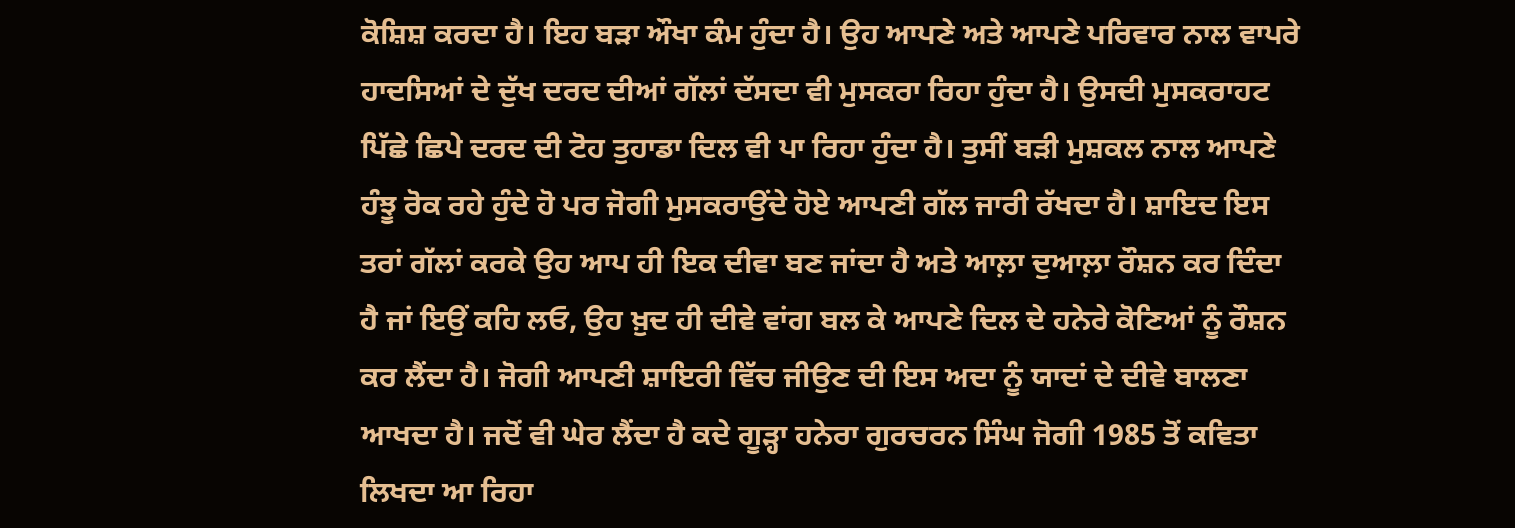ਕੋਸ਼ਿਸ਼ ਕਰਦਾ ਹੈ। ਇਹ ਬੜਾ ਔਖਾ ਕੰਮ ਹੁੰਦਾ ਹੈ। ਉਹ ਆਪਣੇ ਅਤੇ ਆਪਣੇ ਪਰਿਵਾਰ ਨਾਲ ਵਾਪਰੇ ਹਾਦਸਿਆਂ ਦੇ ਦੁੱਖ ਦਰਦ ਦੀਆਂ ਗੱਲਾਂ ਦੱਸਦਾ ਵੀ ਮੁਸਕਰਾ ਰਿਹਾ ਹੁੰਦਾ ਹੈ। ਉਸਦੀ ਮੁਸਕਰਾਹਟ ਪਿੱਛੇ ਛਿਪੇ ਦਰਦ ਦੀ ਟੋਹ ਤੁਹਾਡਾ ਦਿਲ ਵੀ ਪਾ ਰਿਹਾ ਹੁੰਦਾ ਹੈ। ਤੁਸੀਂ ਬੜੀ ਮੁਸ਼ਕਲ ਨਾਲ ਆਪਣੇ ਹੰਝੂ ਰੋਕ ਰਹੇ ਹੁੰਦੇ ਹੋ ਪਰ ਜੋਗੀ ਮੁਸਕਰਾਉਂਦੇ ਹੋਏ ਆਪਣੀ ਗੱਲ ਜਾਰੀ ਰੱਖਦਾ ਹੈ। ਸ਼ਾਇਦ ਇਸ ਤਰਾਂ ਗੱਲਾਂ ਕਰਕੇ ਉਹ ਆਪ ਹੀ ਇਕ ਦੀਵਾ ਬਣ ਜਾਂਦਾ ਹੈ ਅਤੇ ਆਲ਼ਾ ਦੁਆਲ਼ਾ ਰੌਸ਼ਨ ਕਰ ਦਿੰਦਾ ਹੈ ਜਾਂ ਇਉਂ ਕਹਿ ਲਓ, ਉਹ ਖ਼ੁਦ ਹੀ ਦੀਵੇ ਵਾਂਗ ਬਲ ਕੇ ਆਪਣੇ ਦਿਲ ਦੇ ਹਨੇਰੇ ਕੋਣਿਆਂ ਨੂੰ ਰੌਸ਼ਨ ਕਰ ਲੈਂਦਾ ਹੈ। ਜੋਗੀ ਆਪਣੀ ਸ਼ਾਇਰੀ ਵਿੱਚ ਜੀਉਣ ਦੀ ਇਸ ਅਦਾ ਨੂੰ ਯਾਦਾਂ ਦੇ ਦੀਵੇ ਬਾਲਣਾ ਆਖਦਾ ਹੈ। ਜਦੋਂ ਵੀ ਘੇਰ ਲੈਂਦਾ ਹੈ ਕਦੇ ਗੂੜ੍ਹਾ ਹਨੇਰਾ ਗੁਰਚਰਨ ਸਿੰਘ ਜੋਗੀ 1985 ਤੋਂ ਕਵਿਤਾ ਲਿਖਦਾ ਆ ਰਿਹਾ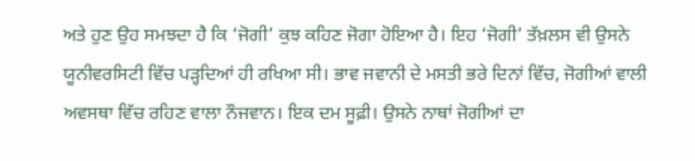ਅਤੇ ਹੁਣ ਉਹ ਸਮਝਦਾ ਹੈ ਕਿ ‘ਜੋਗੀ’ ਕੁਝ ਕਹਿਣ ਜੋਗਾ ਹੋਇਆ ਹੈ। ਇਹ ‘ਜੋਗੀ’ ਤੱਖ਼ਲਸ ਵੀ ਉਸਨੇ ਯੂਨੀਵਰਸਿਟੀ ਵਿੱਚ ਪੜ੍ਹਦਿਆਂ ਹੀ ਰਖਿਆ ਸੀ। ਭਾਵ ਜਵਾਨੀ ਦੇ ਮਸਤੀ ਭਰੇ ਦਿਨਾਂ ਵਿੱਚ, ਜੋਗੀਆਂ ਵਾਲੀ ਅਵਸਥਾ ਵਿੱਚ ਰਹਿਣ ਵਾਲਾ ਨੌਜਵਾਨ। ਇਕ ਦਮ ਸੂਫ਼ੀ। ਉਸਨੇ ਨਾਥਾਂ ਜੋਗੀਆਂ ਦਾ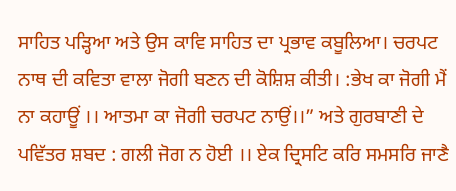ਸਾਹਿਤ ਪੜ੍ਹਿਆ ਅਤੇ ਉਸ ਕਾਵਿ ਸਾਹਿਤ ਦਾ ਪ੍ਰਭਾਵ ਕਬੂਲਿਆ। ਚਰਪਟ ਨਾਥ ਦੀ ਕਵਿਤਾ ਵਾਲਾ ਜੋਗੀ ਬਣਨ ਦੀ ਕੋਸ਼ਿਸ਼ ਕੀਤੀ। :ਭੇਖ ਕਾ ਜੋਗੀ ਮੈਂ ਨਾ ਕਹਾਊਂ ।। ਆਤਮਾ ਕਾ ਜੋਗੀ ਚਰਪਟ ਨਾਉਂ।।” ਅਤੇ ਗੁਰਬਾਣੀ ਦੇ ਪਵਿੱਤਰ ਸ਼ਬਦ : ਗਲੀ ਜੋਗ ਨ ਹੋਈ ।। ਏਕ ਦ੍ਰਿਸਟਿ ਕਰਿ ਸਮਸਰਿ ਜਾਣੈ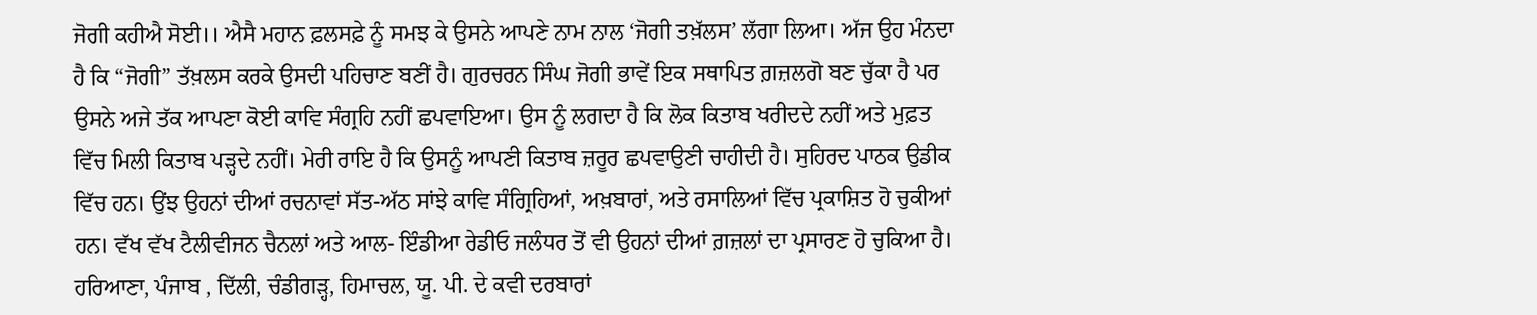ਜੋਗੀ ਕਹੀਐ ਸੋਈ।। ਐਸੈ ਮਹਾਨ ਫ਼ਲਸਫ਼ੇ ਨੂੰ ਸਮਝ ਕੇ ਉਸਨੇ ਆਪਣੇ ਨਾਮ ਨਾਲ ‘ਜੋਗੀ ਤਖ਼ੱਲਸ’ ਲੱਗਾ ਲਿਆ। ਅੱਜ ਉਹ ਮੰਨਦਾ ਹੈ ਕਿ “ਜੋਗੀ” ਤੱਖ਼ਲਸ ਕਰਕੇ ਉਸਦੀ ਪਹਿਚਾਣ ਬਣੀਂ ਹੈ। ਗੁਰਚਰਨ ਸਿੰਘ ਜੋਗੀ ਭਾਵੇਂ ਇਕ ਸਥਾਪਿਤ ਗ਼ਜ਼ਲਗੋ ਬਣ ਚੁੱਕਾ ਹੈ ਪਰ ਉਸਨੇ ਅਜੇ ਤੱਕ ਆਪਣਾ ਕੋਈ ਕਾਵਿ ਸੰਗ੍ਰਹਿ ਨਹੀਂ ਛਪਵਾਇਆ। ਉਸ ਨੂੰ ਲਗਦਾ ਹੈ ਕਿ ਲੋਕ ਕਿਤਾਬ ਖਰੀਦਦੇ ਨਹੀਂ ਅਤੇ ਮੁਫ਼ਤ ਵਿੱਚ ਮਿਲੀ ਕਿਤਾਬ ਪੜ੍ਹਦੇ ਨਹੀਂ। ਮੇਰੀ ਰਾਇ ਹੈ ਕਿ ਉਸਨੂੰ ਆਪਣੀ ਕਿਤਾਬ ਜ਼ਰੂਰ ਛਪਵਾਉਣੀ ਚਾਹੀਦੀ ਹੈ। ਸੁਹਿਰਦ ਪਾਠਕ ਉਡੀਕ ਵਿੱਚ ਹਨ। ਉਂਝ ਉਹਨਾਂ ਦੀਆਂ ਰਚਨਾਵਾਂ ਸੱਤ-ਅੱਠ ਸਾਂਝੇ ਕਾਵਿ ਸੰਗ੍ਰਿਹਿਆਂ, ਅਖ਼ਬਾਰਾਂ, ਅਤੇ ਰਸਾਲਿਆਂ ਵਿੱਚ ਪ੍ਰਕਾਸ਼ਿਤ ਹੋ ਚੁਕੀਆਂ ਹਨ। ਵੱਖ ਵੱਖ ਟੈਲੀਵੀਜਨ ਚੈਨਲਾਂ ਅਤੇ ਆਲ- ਇੰਡੀਆ ਰੇਡੀਓ ਜਲੰਧਰ ਤੋਂ ਵੀ ਉਹਨਾਂ ਦੀਆਂ ਗ਼ਜ਼ਲਾਂ ਦਾ ਪ੍ਰਸਾਰਣ ਹੋ ਚੁਕਿਆ ਹੈ। ਹਰਿਆਣਾ, ਪੰਜਾਬ , ਦਿੱਲੀ, ਚੰਡੀਗੜ੍ਹ, ਹਿਮਾਚਲ, ਯੂ. ਪੀ. ਦੇ ਕਵੀ ਦਰਬਾਰਾਂ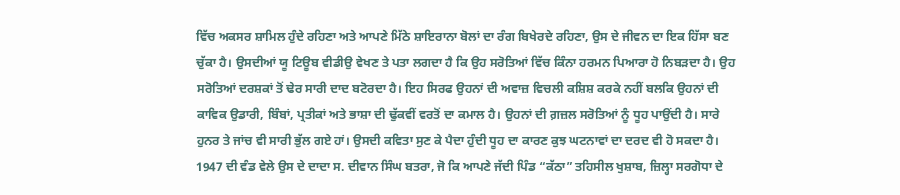ਵਿੱਚ ਅਕਸਰ ਸ਼ਾਮਿਲ ਹੁੰਦੇ ਰਹਿਣਾ ਅਤੇ ਆਪਣੇ ਮਿੱਠੇ ਸ਼ਾਇਰਾਨਾ ਬੋਲਾਂ ਦਾ ਰੰਗ ਬਿਖੇਰਦੇ ਰਹਿਣਾ, ਉਸ ਦੇ ਜੀਵਨ ਦਾ ਇਕ ਹਿੱਸਾ ਬਣ ਚੁੱਕਾ ਹੈ। ਉਸਦੀਆਂ ਯੂ ਟਿਊਬ ਵੀਡੀਉ ਵੇਖਣ ਤੇ ਪਤਾ ਲਗਦਾ ਹੈ ਕਿ ਉਹ ਸਰੋਤਿਆਂ ਵਿੱਚ ਕਿੰਨਾ ਹਰਮਨ ਪਿਆਰਾ ਹੋ ਨਿਬੜਦਾ ਹੈ। ਉਹ ਸਰੋਤਿਆਂ ਦਰਸ਼ਕਾਂ ਤੋਂ ਢੇਰ ਸਾਰੀ ਦਾਦ ਬਟੋਰਦਾ ਹੈ। ਇਹ ਸਿਰਫ ਉਹਨਾਂ ਦੀ ਅਵਾਜ਼ ਵਿਚਲੀ ਕਸ਼ਿਸ਼ ਕਰਕੇ ਨਹੀਂ ਬਲਕਿ ਉਹਨਾਂ ਦੀ ਕਾਵਿਕ ਉਡਾਰੀ, ਬਿੰਬਾਂ, ਪ੍ਰਤੀਕਾਂ ਅਤੇ ਭਾਸ਼ਾ ਦੀ ਢੁੱਕਵੀਂ ਵਰਤੋਂ ਦਾ ਕਮਾਲ ਹੈ। ਉਹਨਾਂ ਦੀ ਗ਼ਜ਼ਲ ਸਰੋਤਿਆਂ ਨੂੰ ਧੂਹ ਪਾਉਂਦੀ ਹੈ। ਸਾਰੇ ਹੁਨਰ ਤੇ ਜਾਂਚ ਵੀ ਸਾਰੀ ਭੁੱਲ ਗਏ ਹਾਂ। ਉਸਦੀ ਕਵਿਤਾ ਸੁਣ ਕੇ ਪੈਦਾ ਹੁੰਦੀ ਧੂਹ ਦਾ ਕਾਰਣ ਕੁਝ ਘਟਨਾਵਾਂ ਦਾ ਦਰਦ ਵੀ ਹੋ ਸਕਦਾ ਹੈ। 1947 ਦੀ ਵੰਡ ਵੇਲੇ ਉਸ ਦੇ ਦਾਦਾ ਸ. ਦੀਵਾਨ ਸਿੰਘ ਬਤਰਾ, ਜੋ ਕਿ ਆਪਣੇ ਜੱਦੀ ਪਿੰਡ “ਕੱਠਾ” ਤਹਿਸੀਲ ਖੁਸ਼ਾਬ, ਜ਼ਿਲ੍ਹਾ ਸਰਗੋਧਾ ਦੇ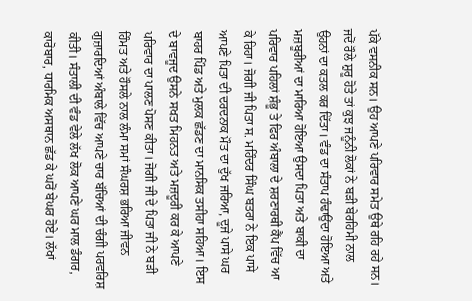ਪੱਕੇ ਵਸਨੀਕ ਸਨ। ਉਹ ਆਪਣੇ ਪਰਿਵਾਰ ਸਮੇਤ ਉਥੇ ਰਹਿ ਰਹੇ ਸਨ। ਜਦੋਂ ਰੌਲੇ ਸ਼ੁਰੂ ਹੋਤੇ ਤਾਂ ਕੁਝ ਜਨੂੰਨੀ ਲੋਕਾਂ ਨੇ ਬੜੀ ਬੇਰਹਿਮੀ ਨਾਲ ਉਹਨਾਂ ਦਾ ਕਤਲ ਕਰ ਦਿੱਤਾ। ਵੰਡ ਦਾ ਸੰਤਾਪ ਹੰਢਾਉਂਦਾ ਹੋਇਆ ਅਤੇ ਮਜ਼ਬੂਰੀਆਂ ਦਾ ਮਾਰਿਆ ਹੋਇਆ ਉਸਦਾ ਪਿਤਾ ਅਤੇ ਬਾਕੀ ਦਾ ਪਰਿਵਾਰ ਪਹਿਲਾਂ ਸ਼ੰਭੂ ਤੇ ਫਿਰ ਅੰਬਾਲਾ ਦੇ ਸ਼ਰਣਾਰਥੀ ਕੈਂਪ ਵਿੱਚ ਆ ਕੇ ਰਿਹਾ। ਜੋਗੀ ਜੀ ਪਿਤਾ ਸ. ਮਹਿੰਦਰ ਸਿੰਘ ਬਤਰਾ ਨੇ ਇਕ ਪਾਸੇ ਆਪਣੇ ਪਿਤਾ ਦੀ ਦਰਦਨਾਕ ਮੌਤ ਦਾ ਦੁੱਖ ਜਰਿਆ, ਦੂਜੇ ਪਾਸੇ ਘਰ ਬਾਹਰ ਪਿੰਡ ਅਤੇ ਮੁਲਕ ਛੱਡਣ ਦਾ ਮਾਨਸਿਕ ਤਸੀਹਾ ਸਹਿਆ। ਇਸ ਦੇ ਬਾਵਜੂਦ ਉਸਨੇ ਸਖਤ ਮਿਹਨਤ ਅਤੇ ਮਜ਼ਦੂਰੀ ਕਰ ਕੇ ਆਪਣੇ ਪਰਿਵਾਰ ਦਾ ਪਾਲਣ ਪੋਸਣ ਕੀਤਾ। ਜੋਗੀ ਜੀ ਦੇ ਪਿਤਾ ਜੀ ਨੇ ਬੜੀ ਹਿੰਮਤ ਅਤੇ ਹੌਸਲੇ ਨਾਲ ਲੰਮਾ ਸਮਾਂ ਸੰਘਰਸ਼ ਭਰਿਆ ਜੀਵਨ ਗੁਜ਼ਾਰਦਿਆਂ ਅੰਬਾਲੇ ਵਿੱਚ ਆਪਣੇ ਚਾਰ ਬੱਚਿਆਂ ਦੀ ਚੰਗੀ ਪਰਵਰਿਸ਼ ਕੀਤੀ। ਸੰਤਾਲੀ ਦੀ ਵੰਡ ਵੇਲੇ ਲੱਖ ਲੋਕ ਆਪਣੇ ਘਰ ਮਾਲ ਡੰਗਰ, ਕਾਰੋਬਾਰ, ਧਾਰਮਿਕ ਅਸਥਾਨ ਛੱਡ ਕੇ ਘਰੋਂ ਬੇਘਰ ਹੋਏ। ਲੱਖਾਂ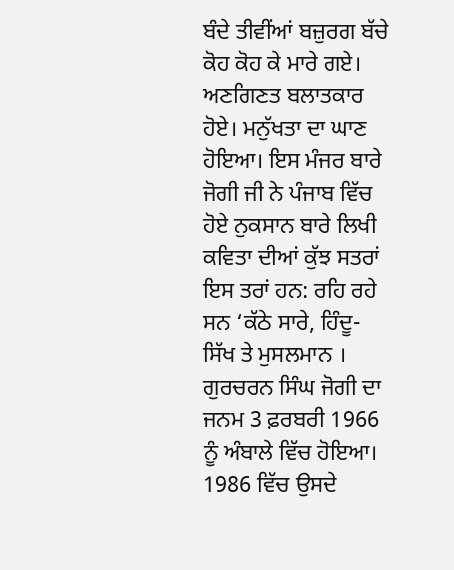ਬੰਦੇ ਤੀਵੀਂਆਂ ਬਜ਼ੁਰਗ ਬੱਚੇ ਕੋਹ ਕੋਹ ਕੇ ਮਾਰੇ ਗਏ। ਅਣਗਿਣਤ ਬਲਾਤਕਾਰ ਹੋਏ। ਮਨੁੱਖਤਾ ਦਾ ਘਾਣ ਹੋਇਆ। ਇਸ ਮੰਜਰ ਬਾਰੇ ਜੋਗੀ ਜੀ ਨੇ ਪੰਜਾਬ ਵਿੱਚ ਹੋਏ ਨੁਕਸਾਨ ਬਾਰੇ ਲਿਖੀ ਕਵਿਤਾ ਦੀਆਂ ਕੁੱਝ ਸਤਰਾਂ ਇਸ ਤਰਾਂ ਹਨ: ਰਹਿ ਰਹੇ ਸਨ ‘ਕੱਠੇ ਸਾਰੇ, ਹਿੰਦੂ- ਸਿੱਖ ਤੇ ਮੁਸਲਮਾਨ । ਗੁਰਚਰਨ ਸਿੰਘ ਜੋਗੀ ਦਾ ਜਨਮ 3 ਫ਼ਰਬਰੀ 1966 ਨੂੰ ਅੰਬਾਲੇ ਵਿੱਚ ਹੋਇਆ। 1986 ਵਿੱਚ ਉਸਦੇ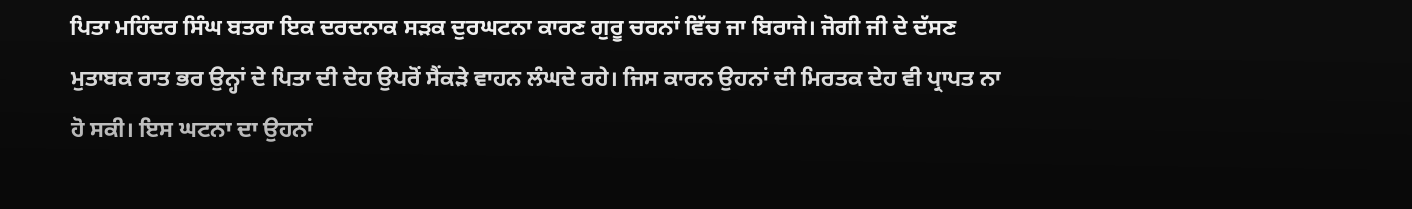ਪਿਤਾ ਮਹਿੰਦਰ ਸਿੰਘ ਬਤਰਾ ਇਕ ਦਰਦਨਾਕ ਸੜਕ ਦੁਰਘਟਨਾ ਕਾਰਣ ਗੁਰੂ ਚਰਨਾਂ ਵਿੱਚ ਜਾ ਬਿਰਾਜੇ। ਜੋਗੀ ਜੀ ਦੇ ਦੱਸਣ ਮੁਤਾਬਕ ਰਾਤ ਭਰ ਉਨ੍ਹਾਂ ਦੇ ਪਿਤਾ ਦੀ ਦੇਹ ਉਪਰੋਂ ਸੈਂਕੜੇ ਵਾਹਨ ਲੰਘਦੇ ਰਹੇ। ਜਿਸ ਕਾਰਨ ਉਹਨਾਂ ਦੀ ਮਿਰਤਕ ਦੇਹ ਵੀ ਪ੍ਰਾਪਤ ਨਾ ਹੋ ਸਕੀ। ਇਸ ਘਟਨਾ ਦਾ ਉਹਨਾਂ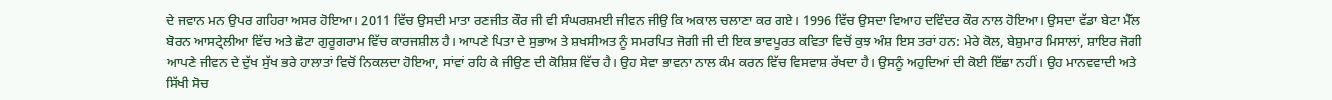ਦੇ ਜਵਾਨ ਮਨ ਉਪਰ ਗਹਿਰਾ ਅਸਰ ਹੋਇਆ। 2011 ਵਿੱਚ ਉਸਦੀ ਮਾਤਾ ਰਣਜੀਤ ਕੌਰ ਜੀ ਵੀ ਸੰਘਰਸ਼ਮਈ ਜੀਵਨ ਜੀਉ ਕਿ ਅਕਾਲ ਚਲਾਣਾ ਕਰ ਗਏ। 1996 ਵਿੱਚ ਉਸਦਾ ਵਿਆਹ ਦਵਿੰਦਰ ਕੌਰ ਨਾਲ ਹੋਇਆ। ਉਸਦਾ ਵੱਡਾ ਬੇਟਾ ਮੈੱਲ ਬੋਰਨ ਆਸਟ੍ਰੇਲੀਆ ਵਿੱਚ ਅਤੇ ਛੋਟਾ ਗੁਰੂਗਰਾਮ ਵਿੱਚ ਕਾਰਜਸ਼ੀਲ ਹੈ। ਆਪਣੇ ਪਿਤਾ ਦੇ ਸੁਭਾਅ ਤੇ ਸ਼ਖਸੀਅਤ ਨੂੰ ਸਮਰਪਿਤ ਜੋਗੀ ਜੀ ਦੀ ਇਕ ਭਾਵਪੂਰਤ ਕਵਿਤਾ ਵਿਚੋਂ ਕੁਝ ਅੰਸ਼ ਇਸ ਤਰਾਂ ਹਨ: ਮੇਰੇ ਕੋਲ, ਬੇਸ਼ੁਮਾਰ ਮਿਸਾਲਾਂ, ਸ਼ਾਇਰ ਜੋਗੀ ਆਪਣੇ ਜੀਵਨ ਦੇ ਦੁੱਖ ਸੁੱਖ ਭਰੇ ਹਾਲਾਤਾਂ ਵਿਚੋਂ ਨਿਕਲਦਾ ਹੋਇਆ, ਸਾਂਵਾਂ ਰਹਿ ਕੇ ਜੀਉਣ ਦੀ ਕੋਸ਼ਿਸ਼ ਵਿੱਚ ਹੈ। ਉਹ ਸੇਵਾ ਭਾਵਨਾ ਨਾਲ ਕੰਮ ਕਰਨ ਵਿੱਚ ਵਿਸਵਾਸ਼ ਰੱਖਦਾ ਹੈ। ਉਸਨੂੰ ਅਹੁਦਿਆਂ ਦੀ ਕੋਈ ਇੱਛਾ ਨਹੀਂ। ਉਹ ਮਾਨਵਵਾਦੀ ਅਤੇ ਸਿੱਖੀ ਸੋਚ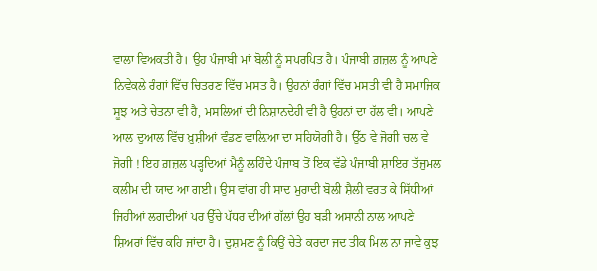ਵਾਲਾ ਵਿਅਕਤੀ ਹੈ। ਉਹ ਪੰਜਾਬੀ ਮਾਂ ਬੋਲੀ ਨੂੰ ਸਪਰਪਿਤ ਹੈ। ਪੰਜਾਬੀ ਗ਼ਜ਼ਲ ਨੂੰ ਆਪਣੇ ਨਿਵੇਕਲੇ ਰੰਗਾਂ ਵਿੱਚ ਚਿਤਰਣ ਵਿੱਚ ਮਸਤ ਹੈ। ਉਹਨਾਂ ਰੰਗਾਂ ਵਿੱਚ ਮਸਤੀ ਵੀ ਹੈ ਸਮਾਜਿਕ ਸੂਝ ਅਤੇ ਚੇਤਨਾ ਵੀ ਹੈ, ਮਸਲਿਆਂ ਦੀ ਨਿਸ਼ਾਨਦੇਹੀ ਵੀ ਹੈ ਉਹਨਾਂ ਦਾ ਹੱਲ ਵੀ। ਆਪਣੇ ਆਲ ਦੁਆਲ ਵਿੱਚ ਖ਼ੁਸ਼ੀਆਂ ਵੰਡਣ ਵਾਲ਼ਿਆ ਦਾ ਸਹਿਯੋਗੀ ਹੈ। ਉੱਠ ਵੇ ਜੋਗੀ ਚਲ ਵੇ ਜੋਗੀ ! ਇਹ ਗ਼ਜ਼ਲ ਪੜ੍ਹਦਿਆਂ ਮੈਨੂੰ ਲਹਿੰਦੇ ਪੰਜਾਬ ਤੋਂ ਇਕ ਵੱਡੇ ਪੰਜਾਬੀ ਸ਼ਾਇਰ ਤੱਜੁਮਲ ਕਲੀਮ ਦੀ ਯਾਦ ਆ ਗਈ। ਉਸ ਵਾਂਗ ਹੀ ਸਾਦ ਮੁਰਾਦੀ ਬੋਲੀ ਸ਼ੈਲੀ ਵਰਤ ਕੇ ਸਿੱਧੀਆਂ ਜਿਹੀਆਂ ਲਗਦੀਆਂ ਪਰ ਉੱਚੇ ਪੱਧਰ ਦੀਆਂ ਗੱਲਾਂ ਉਹ ਬੜੀ ਅਸਾਨੀ ਨਾਲ ਆਪਣੇ ਸ਼ਿਅਰਾਂ ਵਿੱਚ ਕਹਿ ਜਾਂਦਾ ਹੈ। ਦੁਸ਼ਮਣ ਨੂੰ ਕਿਉਂ ਚੇਤੇ ਕਰਦਾ ਜਦ ਤੀਕ ਮਿਲ ਨਾ ਜਾਵੇ ਕੁਝ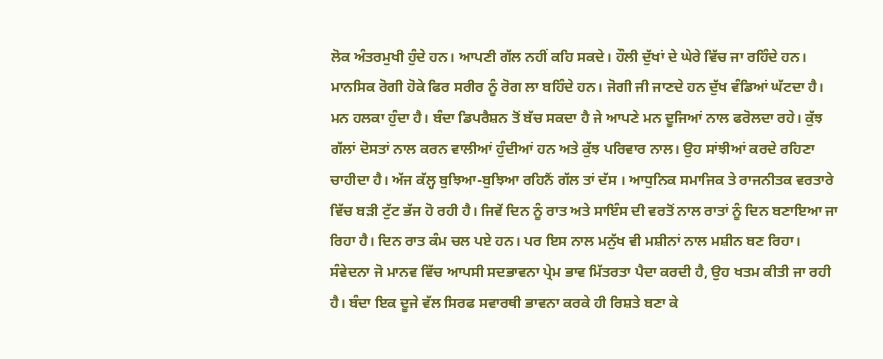ਲੋਕ ਅੰਤਰਮੁਖੀ ਹੁੰਦੇ ਹਨ। ਆਪਣੀ ਗੱਲ ਨਹੀਂ ਕਹਿ ਸਕਦੇ। ਹੌਲੀ ਦੁੱਖਾਂ ਦੇ ਘੇਰੇ ਵਿੱਚ ਜਾ ਰਹਿੰਦੇ ਹਨ। ਮਾਨਸਿਕ ਰੋਗੀ ਹੋਕੇ ਫਿਰ ਸਰੀਰ ਨੂੰ ਰੋਗ ਲਾ ਬਹਿੰਦੇ ਹਨ। ਜੋਗੀ ਜੀ ਜਾਣਦੇ ਹਨ ਦੁੱਖ ਵੰਡਿਆਂ ਘੱਟਦਾ ਹੈ। ਮਨ ਹਲਕਾ ਹੁੰਦਾ ਹੈ। ਬੰਦਾ ਡਿਪਰੈਸ਼ਨ ਤੋਂ ਬੱਚ ਸਕਦਾ ਹੈ ਜੇ ਆਪਣੇ ਮਨ ਦੂਜਿਆਂ ਨਾਲ ਫਰੋਲਦਾ ਰਹੇ। ਕੁੱਝ ਗੱਲਾਂ ਦੋਸਤਾਂ ਨਾਲ ਕਰਨ ਵਾਲੀਆਂ ਹੁੰਦੀਆਂ ਹਨ ਅਤੇ ਕੁੱਝ ਪਰਿਵਾਰ ਨਾਲ। ਉਹ ਸਾਂਝੀਆਂ ਕਰਦੇ ਰਹਿਣਾ ਚਾਹੀਦਾ ਹੈ। ਅੱਜ ਕੱਲ੍ਹ ਬੁਝਿਆ-ਬੁਝਿਆ ਰਹਿਨੈਂ ਗੱਲ ਤਾਂ ਦੱਸ । ਆਧੁਨਿਕ ਸਮਾਜਿਕ ਤੇ ਰਾਜਨੀਤਕ ਵਰਤਾਰੇ ਵਿੱਚ ਬੜੀ ਟੁੱਟ ਭੱਜ ਹੋ ਰਹੀ ਹੈ। ਜਿਵੇਂ ਦਿਨ ਨੂੰ ਰਾਤ ਅਤੇ ਸਾਇੰਸ ਦੀ ਵਰਤੋਂ ਨਾਲ ਰਾਤਾਂ ਨੂੰ ਦਿਨ ਬਣਾਇਆ ਜਾ ਰਿਹਾ ਹੈ। ਦਿਨ ਰਾਤ ਕੰਮ ਚਲ ਪਏ ਹਨ। ਪਰ ਇਸ ਨਾਲ ਮਨੁੱਖ ਵੀ ਮਸ਼ੀਨਾਂ ਨਾਲ ਮਸ਼ੀਨ ਬਣ ਰਿਹਾ। ਸੰਵੇਦਨਾ ਜੋ ਮਾਨਵ ਵਿੱਚ ਆਪਸੀ ਸਦਭਾਵਨਾ ਪ੍ਰੇਮ ਭਾਵ ਮਿੱਤਰਤਾ ਪੈਦਾ ਕਰਦੀ ਹੈ, ਉਹ ਖਤਮ ਕੀਤੀ ਜਾ ਰਹੀ ਹੈ। ਬੰਦਾ ਇਕ ਦੂਜੇ ਵੱਲ ਸਿਰਫ ਸਵਾਰਥੀ ਭਾਵਨਾ ਕਰਕੇ ਹੀ ਰਿਸ਼ਤੇ ਬਣਾ ਕੇ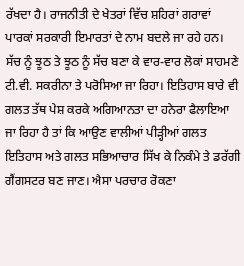ਰੱਖਦਾ ਹੈ। ਰਾਜਨੀਤੀ ਦੇ ਖੇਤਰਾਂ ਵਿੱਚ ਸ਼ਹਿਰਾਂ ਗਰਾਵਾਂ ਪਾਰਕਾਂ ਸਰਕਾਰੀ ਇਮਾਰਤਾਂ ਦੇ ਨਾਮ ਬਦਲੇ ਜਾ ਰਹੇ ਹਨ। ਸੱਚ ਨੂੰ ਝੂਠ ਤੇ ਝੂਠ ਨੂੰ ਸੱਚ ਬਣਾ ਕੇ ਵਾਰ-ਵਾਰ ਲੋਕਾਂ ਸਾਹਮਣੇ ਟੀ.ਵੀ. ਸਕਰੀਨਾ ਤੇ ਪਰੋਸਿਆ ਜਾ ਰਿਹਾ। ਇਤਿਹਾਸ ਬਾਰੇ ਵੀ ਗਲਤ ਤੱਥ ਪੇਸ਼ ਕਰਕੇ ਅਗਿਆਨਤਾ ਦਾ ਹਨੇਰਾ ਫੈਲਾਇਆ ਜਾ ਰਿਹਾ ਹੈ ਤਾਂ ਕਿ ਆਉਣ ਵਾਲੀਆਂ ਪੀੜ੍ਹੀਆਂ ਗਲਤ ਇਤਿਹਾਸ ਅਤੇ ਗਲਤ ਸਭਿਆਚਾਰ ਸਿੱਖ ਕੇ ਨਿਕੰਮੇ ਤੇ ਡਰੱਗੀ ਗੈਂਗਸਟਰ ਬਣ ਜਾਣ। ਐਸਾ ਪਰਚਾਰ ਰੋਕਣਾ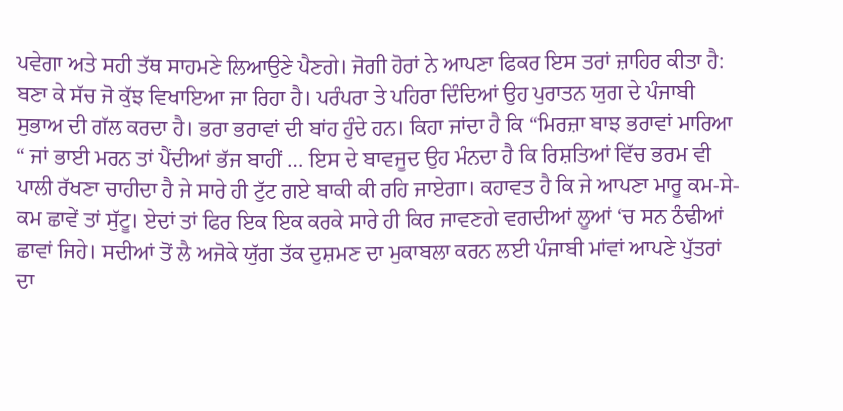ਪਵੇਗਾ ਅਤੇ ਸਹੀ ਤੱਥ ਸਾਹਮਣੇ ਲਿਆਉਣੇ ਪੈਣਗੇ। ਜੋਗੀ ਹੋਰਾਂ ਨੇ ਆਪਣਾ ਫਿਕਰ ਇਸ ਤਰਾਂ ਜ਼ਾਹਿਰ ਕੀਤਾ ਹੈ: ਬਣਾ ਕੇ ਸੱਚ ਜੋ ਕੁੱਝ ਵਿਖਾਇਆ ਜਾ ਰਿਹਾ ਹੈ। ਪਰੰਪਰਾ ਤੇ ਪਹਿਰਾ ਦਿੰਦਿਆਂ ਉਹ ਪੁਰਾਤਨ ਯੁਗ ਦੇ ਪੰਜਾਬੀ ਸੁਭਾਅ ਦੀ ਗੱਲ ਕਰਦਾ ਹੈ। ਭਰਾ ਭਰਾਵਾਂ ਦੀ ਬਾਂਹ ਹੁੰਦੇ ਹਨ। ਕਿਹਾ ਜਾਂਦਾ ਹੈ ਕਿ “ਮਿਰਜ਼ਾ ਬਾਝ ਭਰਾਵਾਂ ਮਾਰਿਆ “ ਜਾਂ ਭਾਈ ਮਰਨ ਤਾਂ ਪੈਂਦੀਆਂ ਭੱਜ ਬਾਹੀਂ … ਇਸ ਦੇ ਬਾਵਜੂਦ ਉਹ ਮੰਨਦਾ ਹੈ ਕਿ ਰਿਸ਼ਤਿਆਂ ਵਿੱਚ ਭਰਮ ਵੀ ਪਾਲੀ ਰੱਖਣਾ ਚਾਹੀਦਾ ਹੈ ਜੇ ਸਾਰੇ ਹੀ ਟੁੱਟ ਗਏ ਬਾਕੀ ਕੀ ਰਹਿ ਜਾਏਗਾ। ਕਹਾਵਤ ਹੈ ਕਿ ਜੇ ਆਪਣਾ ਮਾਰੂ ਕਮ-ਸੇ- ਕਮ ਛਾਵੇਂ ਤਾਂ ਸੁੱਟੂ। ਏਦਾਂ ਤਾਂ ਫਿਰ ਇਕ ਇਕ ਕਰਕੇ ਸਾਰੇ ਹੀ ਕਿਰ ਜਾਵਣਗੇ ਵਗਦੀਆਂ ਲੂਆਂ ‘ਚ ਸਨ ਠੰਢੀਆਂ ਛਾਵਾਂ ਜਿਹੇ। ਸਦੀਆਂ ਤੋਂ ਲੈ ਅਜੋਕੇ ਯੁੱਗ ਤੱਕ ਦੁਸ਼ਮਣ ਦਾ ਮੁਕਾਬਲਾ ਕਰਨ ਲਈ ਪੰਜਾਬੀ ਮਾਂਵਾਂ ਆਪਣੇ ਪੁੱਤਰਾਂ ਦਾ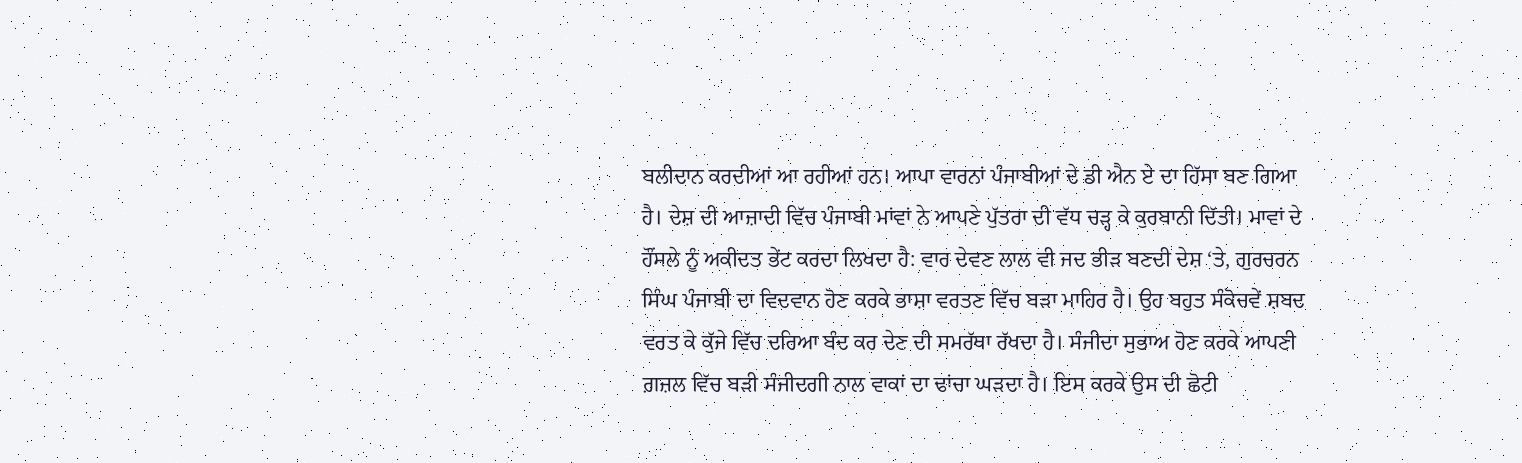ਬਲੀਦਾਨ ਕਰਦੀਆਂ ਆ ਰਹੀਆਂ ਹਨ। ਆਪਾ ਵਾਰਨਾਂ ਪੰਜਾਬੀਆਂ ਦੇ ਡੀ ਐਨ ਏ ਦਾ ਹਿੱਸਾ ਬਣ ਗਿਆ ਹੈ। ਦੇਸ਼ ਦੀ ਆਜ਼ਾਦੀ ਵਿੱਚ ਪੰਜਾਬੀ ਮਾਂਵਾਂ ਨੇ ਆਪਣੇ ਪੁੱਤਰਾ ਦੀ ਵੱਧ ਚੜ੍ਹ ਕੇ ਕੁਰਬਾਨੀ ਦਿੱਤੀ। ਮਾਵਾਂ ਦੇ ਹੌਂਸਲੇ ਨੂੰ ਅਕੀਦਤ ਭੇਂਟ ਕਰਦਾ ਲਿਖਦਾ ਹੈ: ਵਾਰ ਦੇਵਣ ਲਾਲ ਵੀ ਜਦ ਭੀੜ ਬਣਦੀ ਦੇਸ਼ ‘ਤੇ, ਗੁਰਚਰਨ ਸਿੰਘ ਪੰਜਾਬੀ ਦਾ ਵਿਦਵਾਨ ਹੋਣ ਕਰਕੇ ਭਾਸ਼ਾ ਵਰਤਣ ਵਿੱਚ ਬੜਾ ਮਾਹਿਰ ਹੈ। ਉਹ ਬਹੁਤ ਸੰਕੋਚਵੇਂ ਸ਼ਬਦ ਵਰਤ ਕੇ ਕੁੱਜੇ ਵਿੱਚ ਦਰਿਆ ਬੰਦ ਕਰ ਦੇਣ ਦੀ ਸਮਰੱਥਾ ਰੱਖਦਾ ਹੈ। ਸੰਜੀਦਾ ਸੁਭਾਅ ਹੋਣ ਕਰਕੇ ਆਪਣੀ ਗ਼ਜ਼ਲ ਵਿੱਚ ਬੜੀ ਸੰਜੀਦਗੀ ਨਾਲ ਵਾਕਾਂ ਦਾ ਢਾਂਚਾ ਘੜਦਾ ਹੈ। ਇਸ ਕਰਕੇ ਉਸ ਦੀ ਛੋਟੀ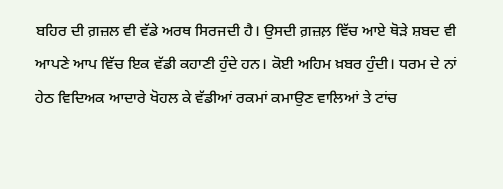ਬਹਿਰ ਦੀ ਗ਼ਜ਼ਲ ਵੀ ਵੱਡੇ ਅਰਥ ਸਿਰਜਦੀ ਹੈ। ਉਸਦੀ ਗ਼ਜ਼ਲ਼ ਵਿੱਚ ਆਏ ਥੋੜੇ ਸ਼ਬਦ ਵੀ ਆਪਣੇ ਆਪ ਵਿੱਚ ਇਕ ਵੱਡੀ ਕਹਾਣੀ ਹੁੰਦੇ ਹਨ। ਕੋਈ ਅਹਿਮ ਖ਼ਬਰ ਹੁੰਦੀ। ਧਰਮ ਦੇ ਨਾਂ ਹੇਠ ਵਿਦਿਅਕ ਆਦਾਰੇ ਖੋਹਲ ਕੇ ਵੱਡੀਆਂ ਰਕਮਾਂ ਕਮਾਉਣ ਵਾਲਿਆਂ ਤੇ ਟਾਂਚ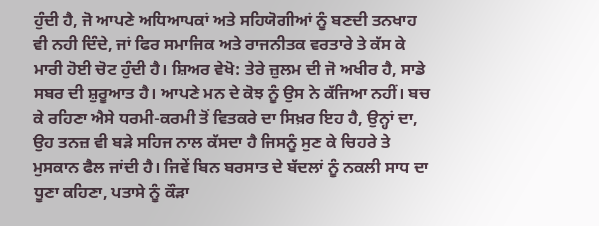ਹੁੰਦੀ ਹੈ, ਜੋ ਆਪਣੇ ਅਧਿਆਪਕਾਂ ਅਤੇ ਸਹਿਯੋਗੀਆਂ ਨੂੰ ਬਣਦੀ ਤਨਖਾਹ ਵੀ ਨਹੀ ਦਿੰਦੇ, ਜਾਂ ਫਿਰ ਸਮਾਜਿਕ ਅਤੇ ਰਾਜਨੀਤਕ ਵਰਤਾਰੇ ਤੇ ਕੱਸ ਕੇ ਮਾਰੀ ਹੋਈ ਚੋਟ ਹੁੰਦੀ ਹੈ। ਸ਼ਿਅਰ ਵੇਖੋ: ਤੇਰੇ ਜ਼ੁਲਮ ਦੀ ਜੋ ਅਖੀਰ ਹੈ, ਸਾਡੇ ਸਬਰ ਦੀ ਸ਼ੁਰੂਆਤ ਹੈ। ਆਪਣੇ ਮਨ ਦੇ ਕੋਝ ਨੂੰ ਉਸ ਨੇ ਕੱਜਿਆ ਨਹੀਂ। ਬਚ ਕੇ ਰਹਿਣਾ ਐਸੇ ਧਰਮੀ-ਕਰਮੀ ਤੋਂ ਵਿਤਕਰੇ ਦਾ ਸਿਖ਼ਰ ਇਹ ਹੈ, ਉਨ੍ਹਾਂ ਦਾ, ਉਹ ਤਨਜ਼ ਵੀ ਬੜੇ ਸਹਿਜ ਨਾਲ ਕੱਸਦਾ ਹੈ ਜਿਸਨੂੰ ਸੁਣ ਕੇ ਚਿਹਰੇ ਤੇ ਮੁਸਕਾਨ ਫੈਲ ਜਾਂਦੀ ਹੈ। ਜਿਵੇਂ ਬਿਨ ਬਰਸਾਤ ਦੇ ਬੱਦਲਾਂ ਨੂੰ ਨਕਲੀ ਸਾਧ ਦਾ ਧੂਣਾ ਕਹਿਣਾ, ਪਤਾਸੇ ਨੂੰ ਕੌੜਾ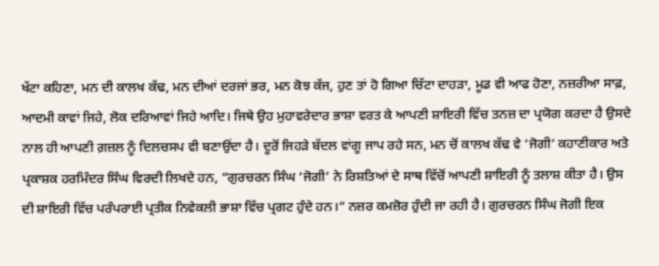ਖੱਟਾ ਕਹਿਣਾ, ਮਨ ਦੀ ਕਾਲਖ ਕੱਢ, ਮਨ ਦੀਆਂ ਦਰਜਾਂ ਭਰ, ਮਨ ਕੋਝ ਕੱਜ, ਹੁਣ ਤਾਂ ਹੋ ਗਿਆ ਚਿੱਟਾ ਦਾਹੜਾ, ਮੂਡ ਵੀ ਆਫ ਹੋਣਾ, ਨਜ਼ਰੀਆ ਸਾਫ਼, ਆਦਮੀ ਕਾਵਾਂ ਜਿਹੇ, ਲੋਕ ਦਰਿਆਵਾਂ ਜਿਹੇ ਆਦਿ। ਜਿਥੇ ਉਹ ਮੁਹਾਵਰੇਦਾਰ ਭਾਸ਼ਾ ਵਰਤ ਕੇ ਆਪਣੀ ਸ਼ਾਇਰੀ ਵਿੱਚ ਤਨਜ਼ ਦਾ ਪ੍ਰਯੋਗ ਕਰਦਾ ਹੈ ਉਸਦੇ ਨਾਲ ਹੀ ਆਪਣੀ ਗ਼ਜ਼ਲ ਨੂੰ ਦਿਲਚਸਪ ਵੀ ਬਣਾਉਂਦਾ ਹੈ। ਦੂਰੋਂ ਜਿਹੜੇ ਬੱਦਲ ਵਾਂਗੂ ਜਾਪ ਰਹੇ ਸਨ, ਮਨ ਚੋਂ ਕਾਲਖ ਕੱਢ ਵੇ ‘ਜੋਗੀ’ ਕਹਾਣੀਕਾਰ ਅਤੇ ਪ੍ਰਕਾਸ਼ਕ ਹਰਮਿੰਦਰ ਸਿੰਘ ਵਿਰਦੀ ਲਿਖਦੇ ਹਨ, “ਗੁਰਚਰਨ ਸਿੰਘ ‘ਜੋਗੀ’ ਨੇ ਰਿਸ਼ਤਿਆਂ ਦੇ ਸਾਥ ਵਿੱਚੋਂ ਆਪਣੀ ਸ਼ਾਇਰੀ ਨੂੰ ਤਲਾਸ਼ ਕੀਤਾ ਹੈ। ਉਸ ਦੀ ਸ਼ਾਇਰੀ ਵਿੱਚ ਪਰੰਪਰਾਈ ਪ੍ਰਤੀਕ ਨਿਵੇਕਲੀ ਭਾਸ਼ਾ ਵਿੱਚ ਪ੍ਰਗਟ ਹੁੰਦੇ ਹਨ।“ ਨਜ਼ਰ ਕਮਜ਼ੋਰ ਹੁੰਦੀ ਜਾ ਰਹੀ ਹੈ। ਗੁਰਚਰਨ ਸਿੰਘ ਜੋਗੀ ਇਕ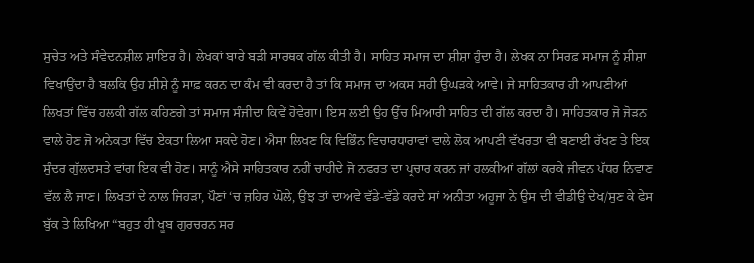ਸੁਚੇਤ ਅਤੇ ਸੰਵੇਦਨਸ਼ੀਲ ਸ਼ਾਇਰ ਹੈ। ਲੇਖਕਾਂ ਬਾਰੇ ਬੜੀ ਸਾਰਥਕ ਗੱਲ ਕੀਤੀ ਹੈ। ਸਾਹਿਤ ਸਮਾਜ ਦਾ ਸ਼ੀਸ਼ਾ ਹੁੰਦਾ ਹੈ। ਲੇਖਕ ਨਾ ਸਿਰਫ਼ ਸਮਾਜ ਨੂੰ ਸ਼ੀਸ਼ਾ ਵਿਖਾਉਂਦਾ ਹੈ ਬਲਕਿ ਉਹ ਸ਼ੀਸ਼ੇ ਨੂੰ ਸਾਫ਼ ਕਰਨ ਦਾ ਕੰਮ ਵੀ ਕਰਦਾ ਹੈ ਤਾਂ ਕਿ ਸਮਾਜ ਦਾ ਅਕਸ ਸਹੀ ਉਘੜਕੇ ਆਵੇ। ਜੇ ਸਾਹਿਤਕਾਰ ਹੀ ਆਪਣੀਆਂ ਲਿਖਤਾਂ ਵਿੱਚ ਹਲਕੀ ਗੱਲ ਕਹਿਣਗੇ ਤਾਂ ਸਮਾਜ ਸੰਜੀਦਾ ਕਿਵੇਂ ਹੋਵੇਗਾ। ਇਸ ਲਈ ਉਹ ਉੱਚ ਮਿਆਰੀ ਸਾਹਿਤ ਦੀ ਗੱਲ ਕਰਦਾ ਹੈ। ਸਾਹਿਤਕਾਰ ਜੋ ਜੋੜਨ ਵਾਲੇ ਹੋਣ ਜੋ ਅਨੇਕਤਾ ਵਿੱਚ ਏਕਤਾ ਲਿਆ ਸਕਦੇ ਹੋਣ। ਐਸਾ ਲਿਖਣ ਕਿ ਵਿਭਿੰਨ ਵਿਚਾਰਧਾਰਾਵਾਂ ਵਾਲੇ ਲੋਕ ਆਪਣੀ ਵੱਖਰਤਾ ਵੀ ਬਣਾਈ ਰੱਖਣ ਤੇ ਇਕ ਸੁੰਦਰ ਗੁੱਲਦਸਤੇ ਵਾਂਗ ਇਕ ਵੀ ਹੋਣ। ਸਾਨੂੰ ਐਸੇ ਸਾਹਿਤਕਾਰ ਨਹੀਂ ਚਾਹੀਦੇ ਜੋ ਨਫਰਤ ਦਾ ਪ੍ਰਚਾਰ ਕਰਨ ਜਾਂ ਹਲਕੀਆਂ ਗੱਲਾਂ ਕਰਕੇ ਜੀਵਨ ਪੱਧਰ ਨਿਵਾਣ ਵੱਲ ਲੈ ਜਾਣ। ਲਿਖਤਾਂ ਦੇ ਨਾਲ ਜਿਹੜਾ, ਪੌਣਾਂ ‘ਚ ਜ਼ਹਿਰ ਘੋਲੇ, ਉਂਝ ਤਾਂ ਦਾਅਵੇ ਵੱਡੇ-ਵੱਡੇ ਕਰਦੇ ਸਾਂ ਅਨੀਤਾ ਅਹੂਜਾ ਨੇ ਉਸ ਦੀ ਵੀਡੀਉ ਦੇਖ/ਸੁਣ ਕੇ ਫੇਸ ਬੁੱਕ ਤੇ ਲਿਖਿਆ “ਬਹੁਤ ਹੀ ਖੂਬ ਗੁਰਚਰਨ ਸਰ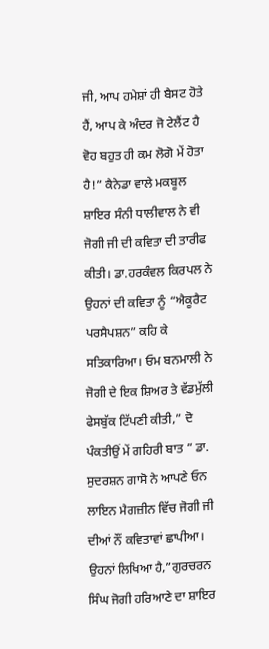ਜੀ, ਆਪ ਹਮੇਸ਼ਾਂ ਹੀ ਬੈਸਟ ਹੋਤੇ ਹੈਂ, ਆਪ ਕੇ ਅੰਦਰ ਜੋ ਟੇਲੈਂਟ ਹੈ ਵੋਹ ਬਹੁਤ ਹੀ ਕਮ ਲੋਗੋ ਮੇਂ ਹੋਤਾ ਹੈ!” ਕੈਨੇਡਾ ਵਾਲੇ ਮਕਬੂਲ ਸ਼ਾਇਰ ਸੰਨੀ ਧਾਲੀਵਾਲ ਨੇ ਵੀ ਜੋਗੀ ਜੀ ਦੀ ਕਵਿਤਾ ਦੀ ਤਾਰੀਫ ਕੀਤੀ। ਡਾ.ਹਰਕੰਵਲ ਕਿਰਪਲ ਨੇ ਉਹਨਾਂ ਦੀ ਕਵਿਤਾ ਨੂੰ “ਐਕੂਰੈਟ ਪਰਸੈਪਸ਼ਨ” ਕਹਿ ਕੇ ਸਤਿਕਾਰਿਆ। ਓਮ ਬਨਮਾਲੀ ਨੇ ਜੋਗੀ ਦੇ ਇਕ ਸ਼ਿਅਰ ਤੇ ਵੱਡਮੁੱਲੀ ਫੇਸਬੁੱਕ ਟਿੱਪਣੀ ਕੀਤੀ,” ਦੋ ਪੰਕਤੀਉਂ ਮੇਂ ਗਹਿਰੀ ਬਾਤ ” ਡਾ. ਸੁਦਰਸ਼ਨ ਗਾਸੋ ਨੇ ਆਪਣੇ ਓਨ ਲਾਇਨ ਮੈਗਜ਼ੀਨ ਵਿੱਚ ਜੋਗੀ ਜੀ ਦੀਆਂ ਨੌਂ ਕਵਿਤਾਵਾਂ ਛਾਪੀਆ। ਉਹਨਾਂ ਲਿਖਿਆ ਹੈ,”ਗੁਰਚਰਨ ਸਿੰਘ ਜੋਗੀ ਹਰਿਆਣੇ ਦਾ ਸ਼ਾਇਰ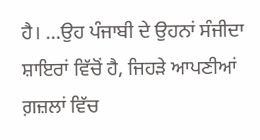ਹੈ। …ਉਹ ਪੰਜਾਬੀ ਦੇ ਉਹਨਾਂ ਸੰਜੀਦਾ ਸ਼ਾਇਰਾਂ ਵਿੱਚੋਂ ਹੈ, ਜਿਹੜੇ ਆਪਣੀਆਂ ਗ਼ਜ਼ਲਾਂ ਵਿੱਚ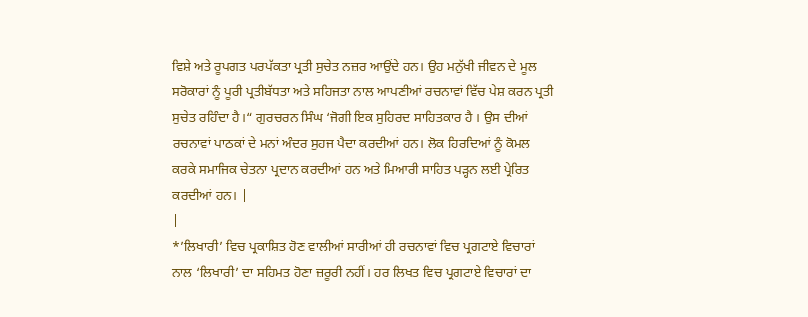ਵਿਸ਼ੇ ਅਤੇ ਰੂਪਗਤ ਪਰਪੱਕਤਾ ਪ੍ਰਤੀ ਸੁਚੇਤ ਨਜ਼ਰ ਆਉਂਦੇ ਹਨ। ਉਹ ਮਨੁੱਖੀ ਜੀਵਨ ਦੇ ਮੂਲ ਸਰੋਕਾਰਾਂ ਨੂੰ ਪੂਰੀ ਪ੍ਰਤੀਬੱਧਤਾ ਅਤੇ ਸਹਿਜਤਾ ਨਾਲ ਆਪਣੀਆਂ ਰਚਨਾਵਾਂ ਵਿੱਚ ਪੇਸ਼ ਕਰਨ ਪ੍ਰਤੀ ਸੁਚੇਤ ਰਹਿੰਦਾ ਹੈ।“ ਗੁਰਚਰਨ ਸਿੰਘ ‘ਜੋਗੀ ਇਕ ਸੁਹਿਰਦ ਸਾਹਿਤਕਾਰ ਹੈ । ਉਸ ਦੀਆਂ ਰਚਨਾਵਾਂ ਪਾਠਕਾਂ ਦੇ ਮਨਾਂ ਅੰਦਰ ਸੁਹਜ ਪੈਦਾ ਕਰਦੀਆਂ ਹਨ। ਲੋਕ ਹਿਰਦਿਆਂ ਨੂੰ ਕੋਮਲ ਕਰਕੇ ਸਮਾਜਿਕ ਚੇਤਨਾ ਪ੍ਰਦਾਨ ਕਰਦੀਆਂ ਹਨ ਅਤੇ ਮਿਆਰੀ ਸਾਹਿਤ ਪੜ੍ਹਨ ਲਈ ਪ੍ਰੇਰਿਤ ਕਰਦੀਆਂ ਹਨ। |
|
*’ਲਿਖਾਰੀ’ ਵਿਚ ਪ੍ਰਕਾਸ਼ਿਤ ਹੋਣ ਵਾਲੀਆਂ ਸਾਰੀਆਂ ਹੀ ਰਚਨਾਵਾਂ ਵਿਚ ਪ੍ਰਗਟਾਏ ਵਿਚਾਰਾਂ ਨਾਲ ‘ਲਿਖਾਰੀ’ ਦਾ ਸਹਿਮਤ ਹੋਣਾ ਜ਼ਰੂਰੀ ਨਹੀਂ। ਹਰ ਲਿਖਤ ਵਿਚ ਪ੍ਰਗਟਾਏ ਵਿਚਾਰਾਂ ਦਾ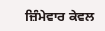ਜ਼ਿੰਮੇਵਾਰ ਕੇਵਲ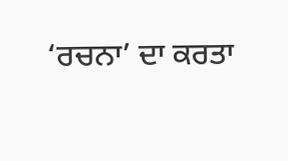‘ਰਚਨਾ’ ਦਾ ਕਰਤਾ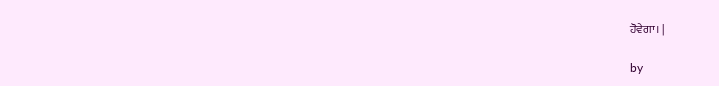ਹੋਵੇਗਾ। |

by